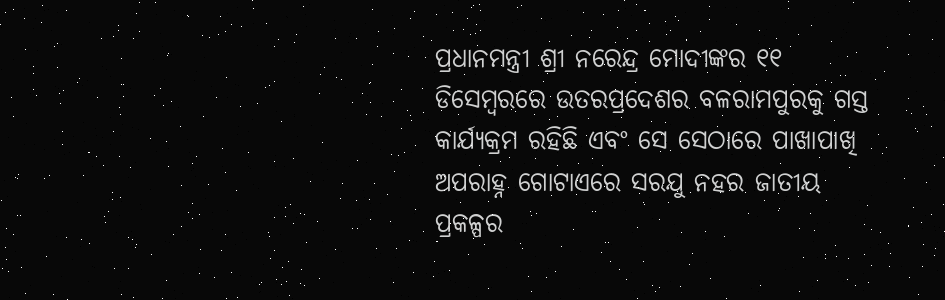ପ୍ରଧାନମନ୍ତ୍ରୀ ଶ୍ରୀ ନରେନ୍ଦ୍ର ମୋଦୀଙ୍କର ୧୧ ଡିସେମ୍ବରରେ ଉତରପ୍ରଦେଶର ବଳରାମପୁରକୁ ଗସ୍ତ କାର୍ଯ୍ୟକ୍ରମ ରହିଛି ଏବଂ ସେ ସେଠାରେ ପାଖାପାଖି ଅପରାହ୍ନ ଗୋଟାଏରେ ସରଯୁ ନହର ଜାତୀୟ ପ୍ରକଳ୍ପର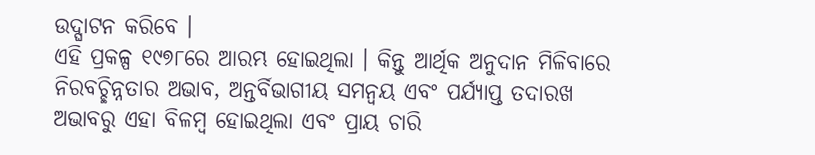ଉଦ୍ଘାଟନ କରିବେ ।
ଏହି ପ୍ରକଳ୍ପ ୧୯୭୮ରେ ଆରମ୍ଭ ହୋଇଥିଲା । କିନ୍ତୁ ଆର୍ଥିକ ଅନୁଦାନ ମିଳିବାରେ ନିରବଚ୍ଛିନ୍ନତାର ଅଭାବ, ଅନ୍ତର୍ବିଭାଗୀୟ ସମନ୍ୱୟ ଏବଂ ପର୍ଯ୍ୟାପ୍ତ ତଦାରଖ ଅଭାବରୁ ଏହା ବିଳମ୍ବ ହୋଇଥିଲା ଏବଂ ପ୍ରାୟ ଚାରି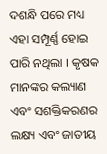ଦଶନ୍ଧି ପରେ ମଧ୍ୟ ଏହା ସମ୍ପୂର୍ଣ୍ଣ ହୋଇ ପାରି ନଥିଲା । କୃଷକ ମାନଙ୍କର କଲ୍ୟାଣ ଏବଂ ସଶକ୍ତିକରଣର ଲକ୍ଷ୍ୟ ଏବଂ ଜାତୀୟ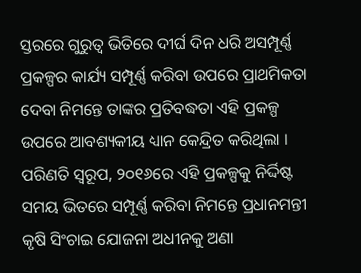ସ୍ତରରେ ଗୁରୁତ୍ୱ ଭିତିରେ ଦୀର୍ଘ ଦିନ ଧରି ଅସମ୍ପୂର୍ଣ୍ଣ ପ୍ରକଳ୍ପର କାର୍ଯ୍ୟ ସମ୍ପୂର୍ଣ୍ଣ କରିବା ଉପରେ ପ୍ରାଥମିକତା ଦେବା ନିମନ୍ତେ ତାଙ୍କର ପ୍ରତିବଦ୍ଧତା ଏହି ପ୍ରକଳ୍ପ ଉପରେ ଆବଶ୍ୟକୀୟ ଧ୍ୟାନ କେନ୍ଦ୍ରିତ କରିଥିଲା । ପରିଣତି ସ୍ୱରୂପ, ୨୦୧୬ରେ ଏହି ପ୍ରକଳ୍ପକୁ ନିର୍ଦ୍ଦିଷ୍ଟ ସମୟ ଭିତରେ ସମ୍ପୂର୍ଣ୍ଣ କରିବା ନିମନ୍ତେ ପ୍ରଧାନମନ୍ତୀ କୃଷି ସିଂଚାଇ ଯୋଜନା ଅଧୀନକୁ ଅଣା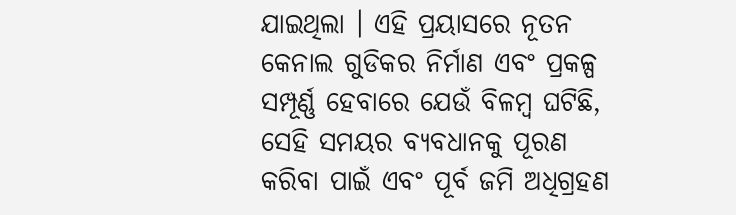ଯାଇଥିଲା । ଏହି ପ୍ରୟାସରେ ନୂତନ କେନାଲ ଗୁଡିକର ନିର୍ମାଣ ଏବଂ ପ୍ରକଳ୍ପ ସମ୍ପୂର୍ଣ୍ଣ ହେବାରେ ଯେଉଁ ବିଳମ୍ବ ଘଟିଛି, ସେହି ସମୟର ବ୍ୟବଧାନକୁ ପୂରଣ କରିବା ପାଇଁ ଏବଂ ପୂର୍ବ ଜମି ଅଧିଗ୍ରହଣ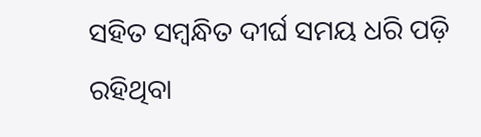ସହିତ ସମ୍ବନ୍ଧିତ ଦୀର୍ଘ ସମୟ ଧରି ପଡ଼ି ରହିଥିବା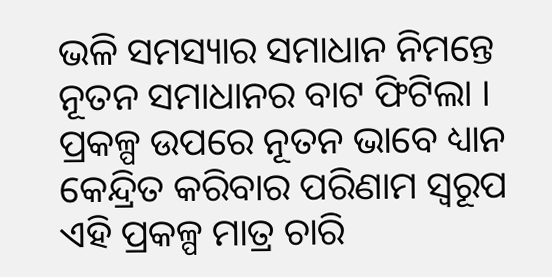ଭଳି ସମସ୍ୟାର ସମାଧାନ ନିମନ୍ତେ ନୂତନ ସମାଧାନର ବାଟ ଫିଟିଲା । ପ୍ରକଳ୍ପ ଉପରେ ନୂତନ ଭାବେ ଧ୍ୟାନ କେନ୍ଦ୍ରିତ କରିବାର ପରିଣାମ ସ୍ୱରୂପ ଏହି ପ୍ରକଳ୍ପ ମାତ୍ର ଚାରି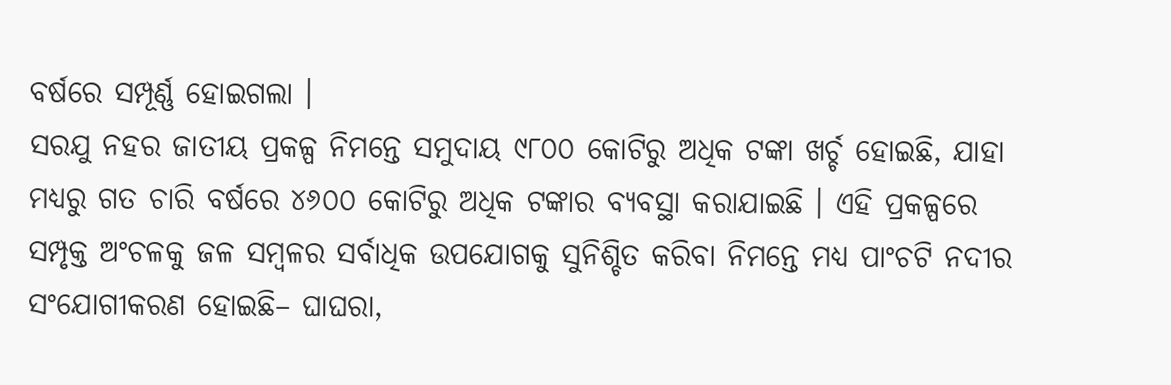ବର୍ଷରେ ସମ୍ପୂର୍ଣ୍ଣ ହୋଇଗଲା ।
ସରଯୁ ନହର ଜାତୀୟ ପ୍ରକଳ୍ପ ନିମନ୍ତେ ସମୁଦାୟ ୯୮୦୦ କୋଟିରୁ ଅଧିକ ଟଙ୍କା ଖର୍ଚ୍ଚ ହୋଇଛି, ଯାହା ମଧ୍ୟରୁ ଗତ ଚାରି ବର୍ଷରେ ୪୬୦୦ କୋଟିରୁ ଅଧିକ ଟଙ୍କାର ବ୍ୟବସ୍ଥା କରାଯାଇଛି । ଏହି ପ୍ରକଳ୍ପରେ ସମ୍ପୃକ୍ତ ଅଂଚଳକୁ ଜଳ ସମ୍ବଳର ସର୍ବାଧିକ ଉପଯୋଗକୁ ସୁନିଶ୍ଚିତ କରିବା ନିମନ୍ତେ ମଧ୍ୟ ପାଂଚଟି ନଦୀର ସଂଯୋଗୀକରଣ ହୋଇଛି– ଘାଘରା,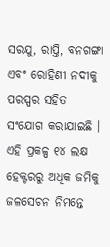ସରଯୁ, ରାପ୍ତି, ବନଗଙ୍ଗା ଏବଂ ରୋହିଣୀ ନଦୀକୁ ପରସ୍ପର ସହିତ ସଂଯୋଗ କରାଯାଇଛି ।
ଏହି ପ୍ରକଳ୍ପ ୧୪ ଲକ୍ଷ ହେକ୍ଟରରୁ ଅଧିକ ଜମିକୁ ଜଳସେଚନ ନିମନ୍ତେ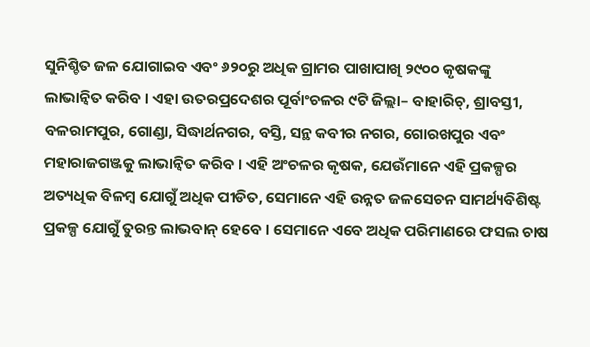ସୁନିଶ୍ଚିତ ଜଳ ଯୋଗାଇବ ଏବଂ ୬୨୦ରୁ ଅଧିକ ଗ୍ରାମର ପାଖାପାଖି ୨୯୦୦ କୃଷକଙ୍କୁ ଲାଭାନ୍ୱିତ କରିବ । ଏହା ଉତରପ୍ରଦେଶର ପୂର୍ବାଂଚଳର ୯ଟି ଜିଲ୍ଲା– ବାହାରିଚ୍, ଶ୍ରାବସ୍ତୀ, ବଳରାମପୁର, ଗୋଣ୍ଡା, ସିଦ୍ଧାର୍ଥନଗର, ବସ୍ତି, ସନ୍ଥ କବୀର ନଗର, ଗୋରଖପୁର ଏବଂ ମହାରାଜଗଞ୍ଜକୁ ଲାଭାନ୍ୱିତ କରିବ । ଏହି ଅଂଚଳର କୃଷକ, ଯେଉଁମାନେ ଏହି ପ୍ରକଳ୍ପର ଅତ୍ୟଧିକ ବିଳମ୍ବ ଯୋଗୁଁ ଅଧିକ ପୀଡିତ, ସେମାନେ ଏହି ଉନ୍ନତ ଜଳସେଚନ ସାମର୍ଥ୍ୟବିଶିଷ୍ଟ ପ୍ରକଳ୍ପ ଯୋଗୁଁ ତୁରନ୍ତ ଲାଭବାନ୍ ହେବେ । ସେମାନେ ଏବେ ଅଧିକ ପରିମାଣରେ ଫସଲ ଚାଷ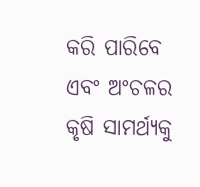କରି ପାରିବେ ଏବଂ ଅଂଚଳର କୃଷି ସାମର୍ଥ୍ୟକୁ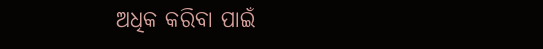ଅଧିକ କରିବା ପାଇଁ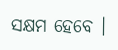ସକ୍ଷମ ହେବେ ।